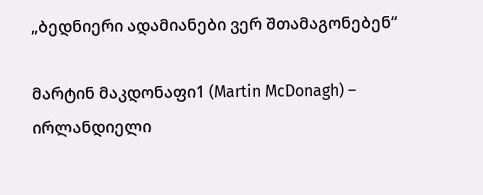„ბედნიერი ადამიანები ვერ შთამაგონებენ“

მარტინ მაკდონაფი1 (Martin McDonagh) – ირლანდიელი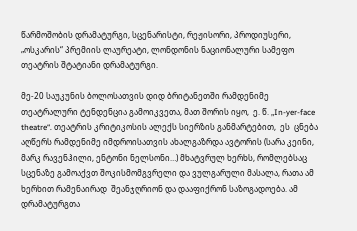წარმოშობის დრამატურგი, სცენარისტი, რეჟისორი, პროდიუსერი, „ოსკარის“ პრემიის ლაურეატი, ლონდონის ნაციონალური სამეფო თეატრის შტატიანი დრამატურგი.

მე-20 საუკუნის ბოლოსათვის დიდ ბრიტანეთში რამდენიმე თეატრალური ტენდენცია გამოიკვეთა, მათ შორის იყო,  ე. წ. „In-yer-face theatre“. თეატრის კრიტიკოსის ალექს სიერზის განმარტებით,  ეს  ცნება აღწერს რამდენიმე იმდროისათვის ახალგაზრდა ავტორის (სარა კეინი, მარკ რავენჰილი, ენტონი ნელსონი…) მხატვრულ ხერხს, რომლებსაც სცენაზე გამოაქვთ შოკისმომგვრელი და ვულგარული მასალა, რათა ამ ხერხით რამენაირად  შეანჯღრიონ და დააფიქრონ საზოგადოება. ამ დრამატურგთა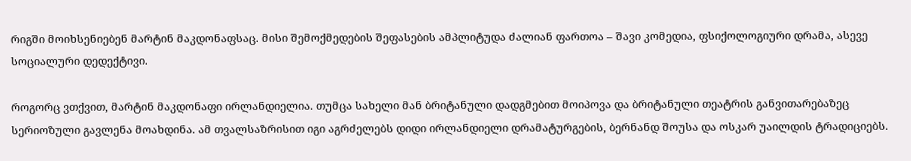რიგში მოიხსენიებენ მარტინ მაკდონაფსაც. მისი შემოქმედების შეფასების ამპლიტუდა ძალიან ფართოა – შავი კომედია, ფსიქოლოგიური დრამა, ასევე სოციალური დედექტივი.

როგორც ვთქვით, მარტინ მაკდონაფი ირლანდიელია. თუმცა სახელი მან ბრიტანული დადგმებით მოიპოვა და ბრიტანული თეატრის განვითარებაზეც სერიოზული გავლენა მოახდინა. ამ თვალსაზრისით იგი აგრძელებს დიდი ირლანდიელი დრამატურგების, ბერნანდ შოუსა და ოსკარ უაილდის ტრადიციებს.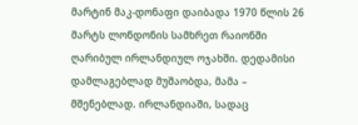მარტინ მაკ-დონაფი დაიბადა 1970 წლის 26 მარტს ლონდონის სამხრეთ რაიონში ღარიბულ ირლანდიულ ოჯახში. დედამისი დამლაგებლად მუშაობდა, მამა – მშენებლად. ირლანდიაში, სადაც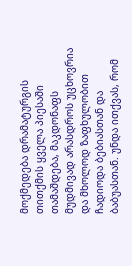მოქმედება დრამატურგის თითქმის ყველა პიესაში თამაშდება, მაკდონაფს მუდმივად არასდროს უცხოვრია და მხოლოდ ზაფხულობით ჩადიოდა ბებიასთან და ბაბუასთან. უნდა ითქვას, რომ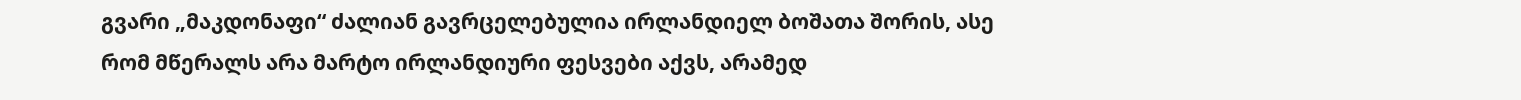გვარი „მაკდონაფი“ ძალიან გავრცელებულია ირლანდიელ ბოშათა შორის, ასე რომ მწერალს არა მარტო ირლანდიური ფესვები აქვს, არამედ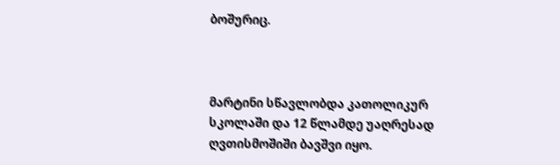ბოშურიც.



მარტინი სწავლობდა კათოლიკურ სკოლაში და 12 წლამდე უაღრესად ღვთისმოშიში ბავშვი იყო.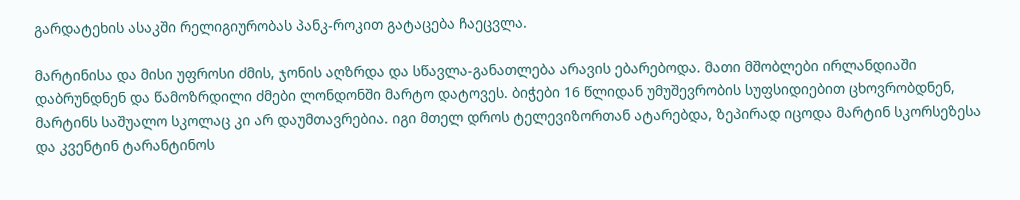გარდატეხის ასაკში რელიგიურობას პანკ-როკით გატაცება ჩაეცვლა.

მარტინისა და მისი უფროსი ძმის, ჯონის აღზრდა და სწავლა-განათლება არავის ებარებოდა. მათი მშობლები ირლანდიაში დაბრუნდნენ და წამოზრდილი ძმები ლონდონში მარტო დატოვეს. ბიჭები 16 წლიდან უმუშევრობის სუფსიდიებით ცხოვრობდნენ, მარტინს საშუალო სკოლაც კი არ დაუმთავრებია. იგი მთელ დროს ტელევიზორთან ატარებდა, ზეპირად იცოდა მარტინ სკორსეზესა და კვენტინ ტარანტინოს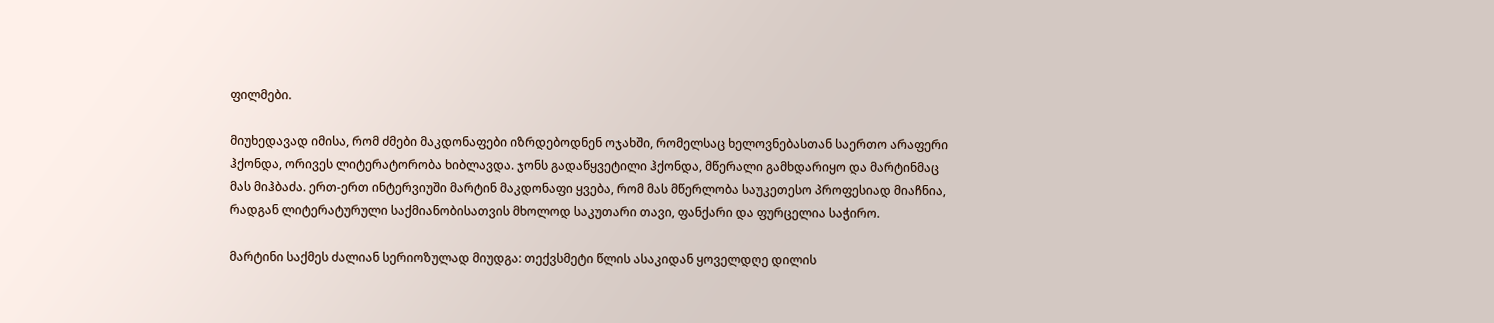ფილმები.

მიუხედავად იმისა, რომ ძმები მაკდონაფები იზრდებოდნენ ოჯახში, რომელსაც ხელოვნებასთან საერთო არაფერი ჰქონდა, ორივეს ლიტერატორობა ხიბლავდა. ჯონს გადაწყვეტილი ჰქონდა, მწერალი გამხდარიყო და მარტინმაც მას მიჰბაძა. ერთ-ერთ ინტერვიუში მარტინ მაკდონაფი ყვება, რომ მას მწერლობა საუკეთესო პროფესიად მიაჩნია, რადგან ლიტერატურული საქმიანობისათვის მხოლოდ საკუთარი თავი, ფანქარი და ფურცელია საჭირო.

მარტინი საქმეს ძალიან სერიოზულად მიუდგა: თექვსმეტი წლის ასაკიდან ყოველდღე დილის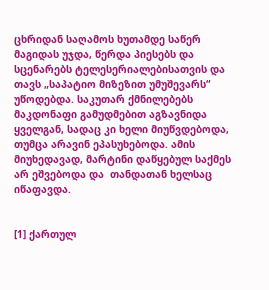ცხრიდან საღამოს ხუთამდე საწერ მაგიდას უჯდა, წერდა პიესებს და სცენარებს ტელესერიალებისათვის და თავს „საპატიო მიზეზით უმუშევარს“ უწოდებდა. საკუთარ ქმნილებებს მაკდონაფი გამუდმებით აგზავნიდა ყველგან, სადაც კი ხელი მიუწვდებოდა, თუმცა არავინ ეპასუხებოდა. ამის მიუხედავად, მარტინი დაწყებულ საქმეს არ ეშვებოდა და  თანდათან ხელსაც იწაფავდა.


[1] ქართულ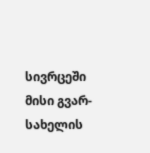სივრცეში მისი გვარ-სახელის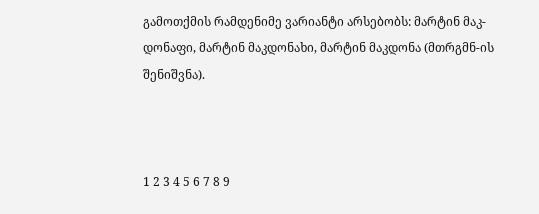გამოთქმის რამდენიმე ვარიანტი არსებობს: მარტინ მაკ-დონაფი, მარტინ მაკდონახი, მარტინ მაკდონა (მთრგმნ-ის შენიშვნა).



1 2 3 4 5 6 7 8 9